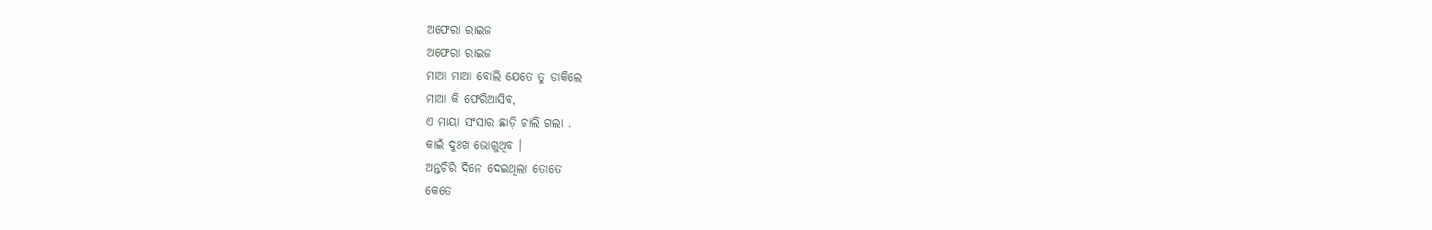ଅଫେରା ରାଇଜ
ଅଫେରା ରାଇଜ
ମାଆ ମାଆ ବୋଲି ଯେତେ ତୁ ଡାକିଲେ
ମାଆ କି ଫେରିଆସିବ,
ଏ ମାୟା ସଂସାର ଛାଡ଼ି ଚାଲି ଗଲା .
କାଇଁ ଦୁଃଖ ଭୋଗୁଥିବ ।
ଅନ୍ତଚିରି ଦିନେ ଦେଇଥିଲା ତୋତେ
କେତେ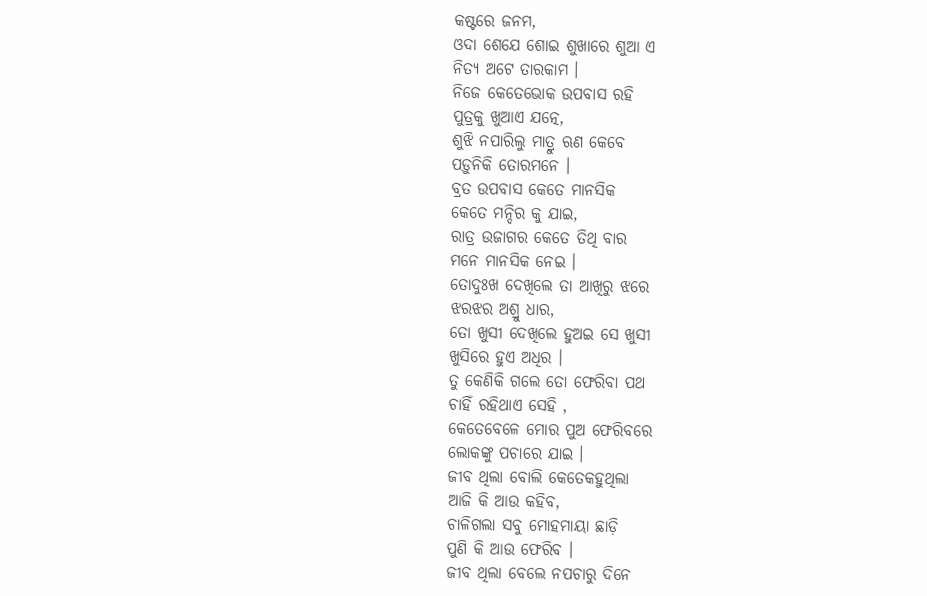କଷ୍ଟରେ ଜନମ,
ଓଦା ଶେଯେ ଶୋଇ ଶୁଖାରେ ଶୁଆ ଏ
ନିତ୍ୟ ଅଟେ ତାରକାମ ।
ନିଜେ କେତେଭୋକ ଉପବାସ ରହି
ପୁତ୍ରକୁ ଖୁଆଏ ଯତ୍ନେ,
ଶୁଝି ନପାରିଲୁ ମାତ୍ରୁ ଋଣ କେବେ
ପଡ଼ୁନିକି ତୋରମନେ ।
ବ୍ରତ ଉପବାସ କେତେ ମାନସିକ
କେତେ ମନ୍ଦିର କୁ ଯାଇ,
ରାତ୍ର ଉଜାଗର କେତେ ତିଥି ବାର
ମନେ ମାନସିକ ନେଇ ।
ତୋଦୁଃଖ ଦେଖିଲେ ତା ଆଖିରୁ ଝରେ
ଝରଝର ଅଶ୍ରୁ ଧାର,
ତୋ ଖୁସୀ ଦେଖିଲେ ହୁଅଇ ସେ ଖୁସୀ
ଖୁସିରେ ହୁଏ ଅଧିର ।
ତୁ କେଣିକି ଗଲେ ତୋ ଫେରିବା ପଥ
ଚାହିଁ ରହିଥାଏ ସେହି ,
କେତେବେଳେ ମୋର ପୁଅ ଫେରିବରେ
ଲୋକଙ୍କୁ ପଚାରେ ଯାଇ ।
ଜୀବ ଥିଲା ବୋଲି କେତେକହୁଥିଲା
ଆଜି କି ଆଉ କହିବ,
ଚାଳିଗଲା ସବୁ ମୋହମାୟା ଛାଡ଼ି
ପୁଣି କି ଆଉ ଫେରିବ ।
ଜୀବ ଥିଲା ବେଲେ ନପଚାରୁ ଦିନେ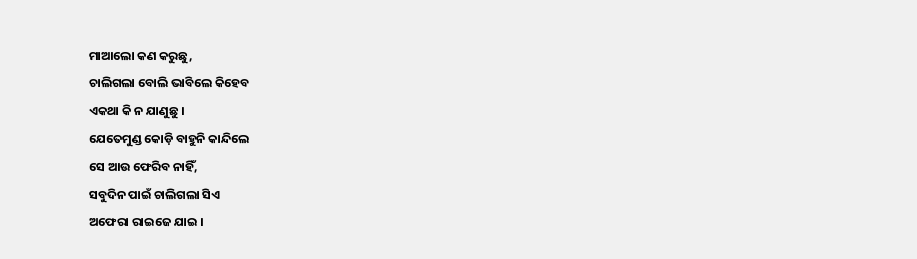ମାଆଲୋ କଣ କରୁଛୁ,
ଚାଲିଗଲା ବୋଲି ଭାବିଲେ କିହେବ
ଏକଥା କି ନ ଯାଣୁଛୁ ।
ଯେତେମୁଣ୍ଡ କୋଡ଼ି ବାହୁନି କାନ୍ଦିଲେ
ସେ ଆଉ ଫେରିବ ନାହିଁ,
ସବୁଦିନ ପାଇଁ ଚାଲିଗଲା ସିଏ
ଅଫେରା ରାଇଜେ ଯାଇ ।